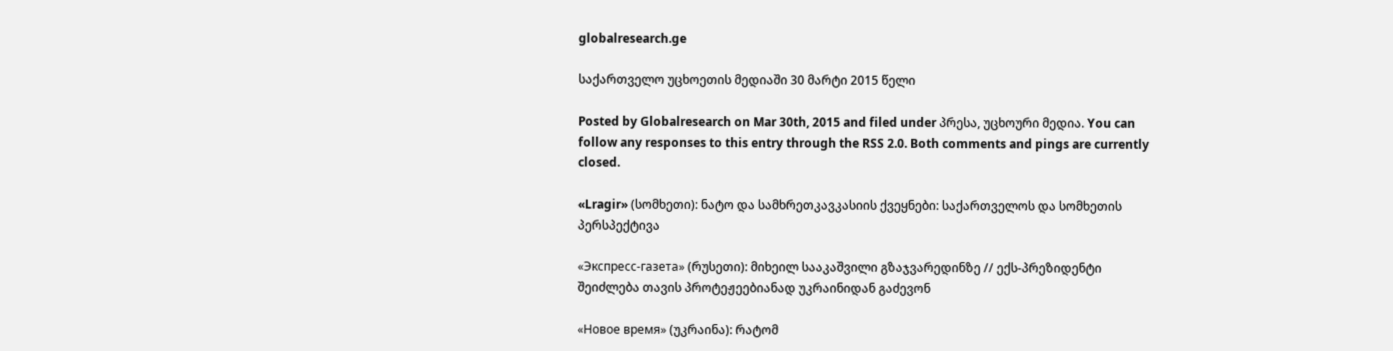globalresearch.ge

საქართველო უცხოეთის მედიაში 30 მარტი 2015 წელი

Posted by Globalresearch on Mar 30th, 2015 and filed under პრესა, უცხოური მედია. You can follow any responses to this entry through the RSS 2.0. Both comments and pings are currently closed.

«Lragir» (სომხეთი): ნატო და სამხრეთკავკასიის ქვეყნები: საქართველოს და სომხეთის პერსპექტივა

«Экспресс-газета» (რუსეთი): მიხეილ სააკაშვილი გზაჯვარედინზე // ექს-პრეზიდენტი შეიძლება თავის პროტეჟეებიანად უკრაინიდან გაძევონ

«Новое время» (უკრაინა): რატომ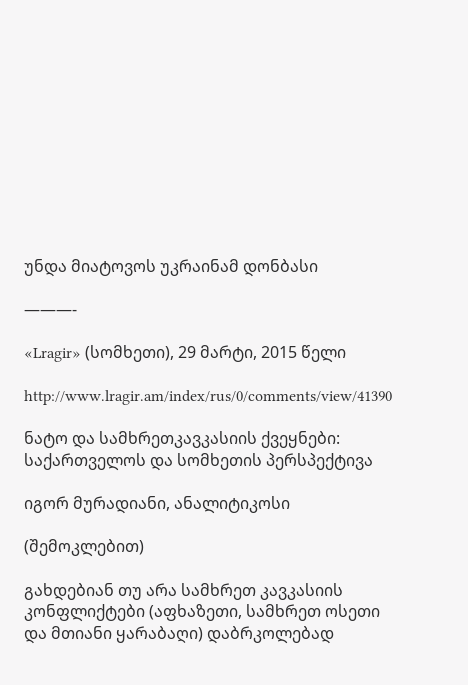უნდა მიატოვოს უკრაინამ დონბასი

———-

«Lragir» (სომხეთი), 29 მარტი, 2015 წელი

http://www.lragir.am/index/rus/0/comments/view/41390

ნატო და სამხრეთკავკასიის ქვეყნები: საქართველოს და სომხეთის პერსპექტივა

იგორ მურადიანი, ანალიტიკოსი

(შემოკლებით)

გახდებიან თუ არა სამხრეთ კავკასიის კონფლიქტები (აფხაზეთი, სამხრეთ ოსეთი და მთიანი ყარაბაღი) დაბრკოლებად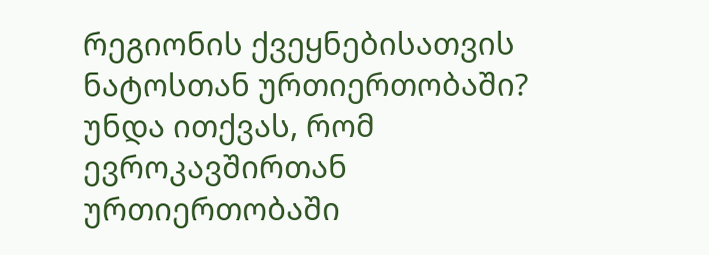რეგიონის ქვეყნებისათვის ნატოსთან ურთიერთობაში? უნდა ითქვას, რომ ევროკავშირთან ურთიერთობაში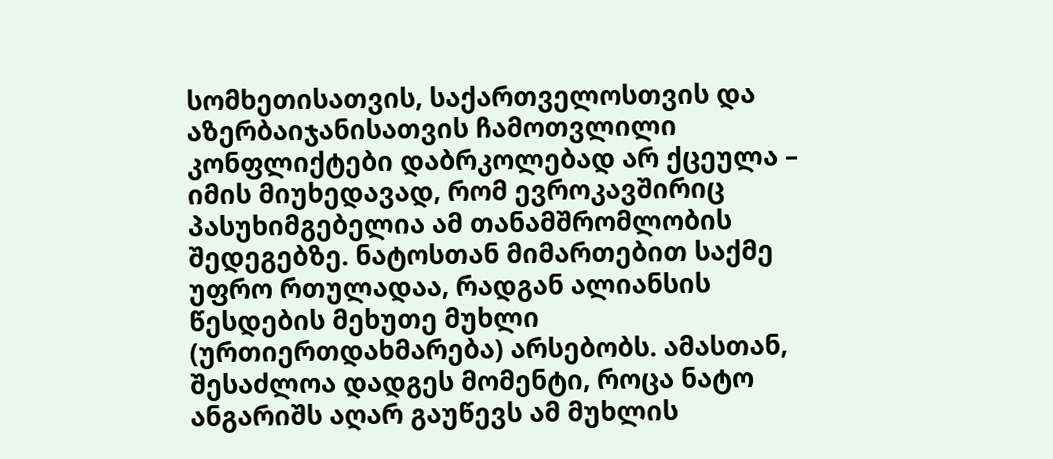სომხეთისათვის, საქართველოსთვის და აზერბაიჯანისათვის ჩამოთვლილი კონფლიქტები დაბრკოლებად არ ქცეულა – იმის მიუხედავად, რომ ევროკავშირიც პასუხიმგებელია ამ თანამშრომლობის შედეგებზე. ნატოსთან მიმართებით საქმე უფრო რთულადაა, რადგან ალიანსის წესდების მეხუთე მუხლი (ურთიერთდახმარება) არსებობს. ამასთან, შესაძლოა დადგეს მომენტი, როცა ნატო ანგარიშს აღარ გაუწევს ამ მუხლის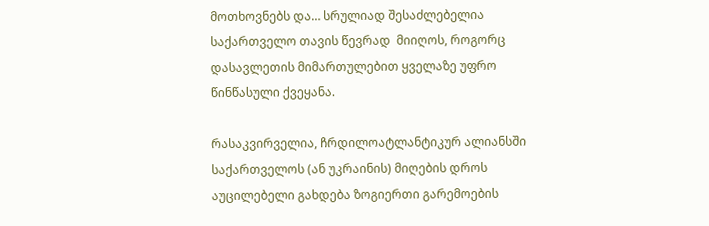მოთხოვნებს და… სრულიად შესაძლებელია საქართველო თავის წევრად  მიიღოს, როგორც დასავლეთის მიმართულებით ყველაზე უფრო წინწასული ქვეყანა.

რასაკვირველია, ჩრდილოატლანტიკურ ალიანსში საქართველოს (ან უკრაინის) მიღების დროს აუცილებელი გახდება ზოგიერთი გარემოების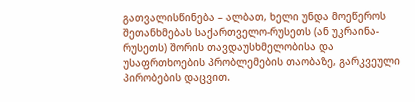გათვალისწინება – ალბათ, ხელი უნდა მოეწეროს შეთანხმებას საქართველო-რუსეთს (ან უკრაინა-რუსეთს) შორის თავდაუსხმელობისა და უსაფრთხოების პრობლემების თაობაზე, გარკვეული პირობების დაცვით.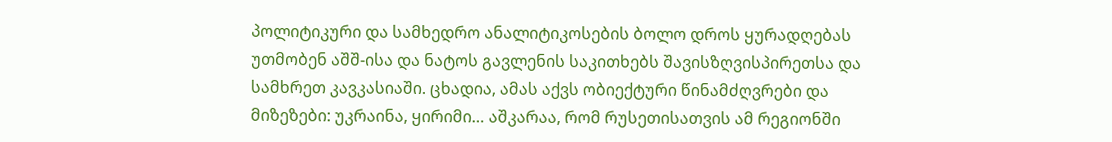პოლიტიკური და სამხედრო ანალიტიკოსების ბოლო დროს ყურადღებას უთმობენ აშშ-ისა და ნატოს გავლენის საკითხებს შავისზღვისპირეთსა და სამხრეთ კავკასიაში. ცხადია, ამას აქვს ობიექტური წინამძღვრები და მიზეზები: უკრაინა, ყირიმი… აშკარაა, რომ რუსეთისათვის ამ რეგიონში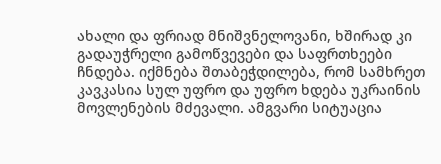ახალი და ფრიად მნიშვნელოვანი, ხშირად კი გადაუჭრელი გამოწვევები და საფრთხეები ჩნდება. იქმნება შთაბეჭდილება, რომ სამხრეთ კავკასია სულ უფრო და უფრო ხდება უკრაინის მოვლენების მძევალი. ამგვარი სიტუაცია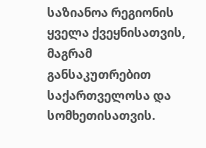საზიანოა რეგიონის ყველა ქვეყნისათვის, მაგრამ განსაკუთრებით საქართველოსა და სომხეთისათვის.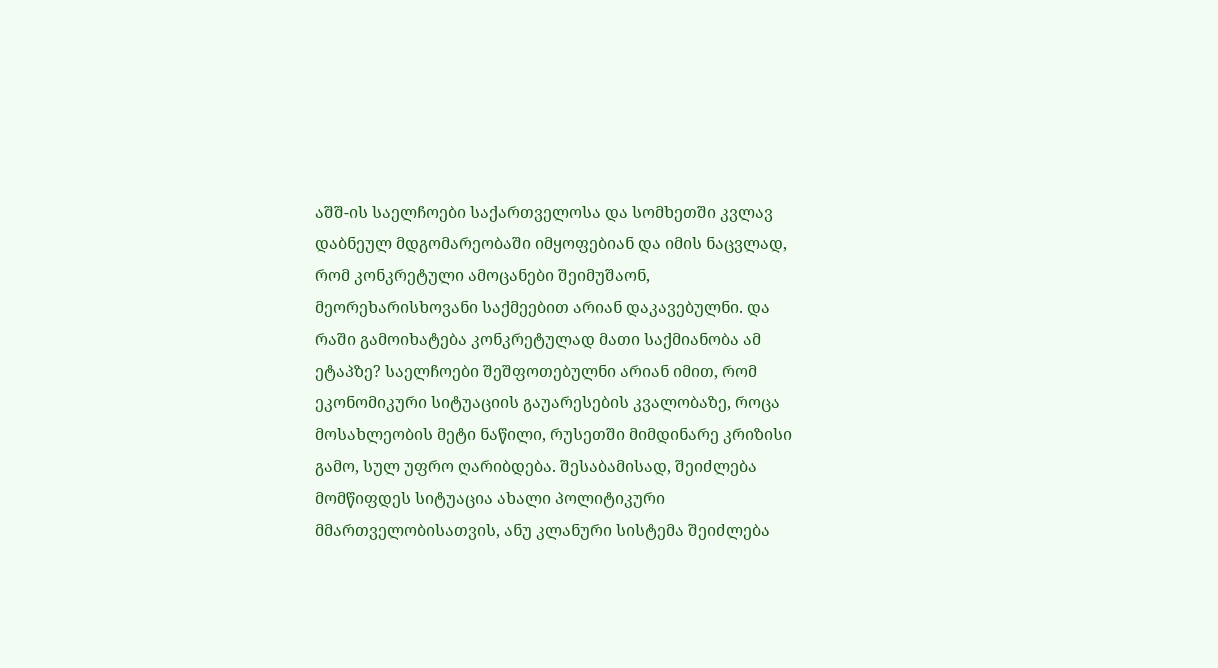აშშ-ის საელჩოები საქართველოსა და სომხეთში კვლავ დაბნეულ მდგომარეობაში იმყოფებიან და იმის ნაცვლად, რომ კონკრეტული ამოცანები შეიმუშაონ, მეორეხარისხოვანი საქმეებით არიან დაკავებულნი. და რაში გამოიხატება კონკრეტულად მათი საქმიანობა ამ ეტაპზე? საელჩოები შეშფოთებულნი არიან იმით, რომ ეკონომიკური სიტუაციის გაუარესების კვალობაზე, როცა მოსახლეობის მეტი ნაწილი, რუსეთში მიმდინარე კრიზისი გამო, სულ უფრო ღარიბდება. შესაბამისად, შეიძლება მომწიფდეს სიტუაცია ახალი პოლიტიკური მმართველობისათვის, ანუ კლანური სისტემა შეიძლება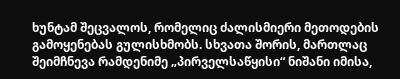ხუნტამ შეცვალოს, რომელიც ძალისმიერი მეთოდების გამოყენებას გულისხმობს. სხვათა შორის, მართლაც  შეიმჩნევა რამდენიმე „პირველსაწყისი“ ნიშანი იმისა,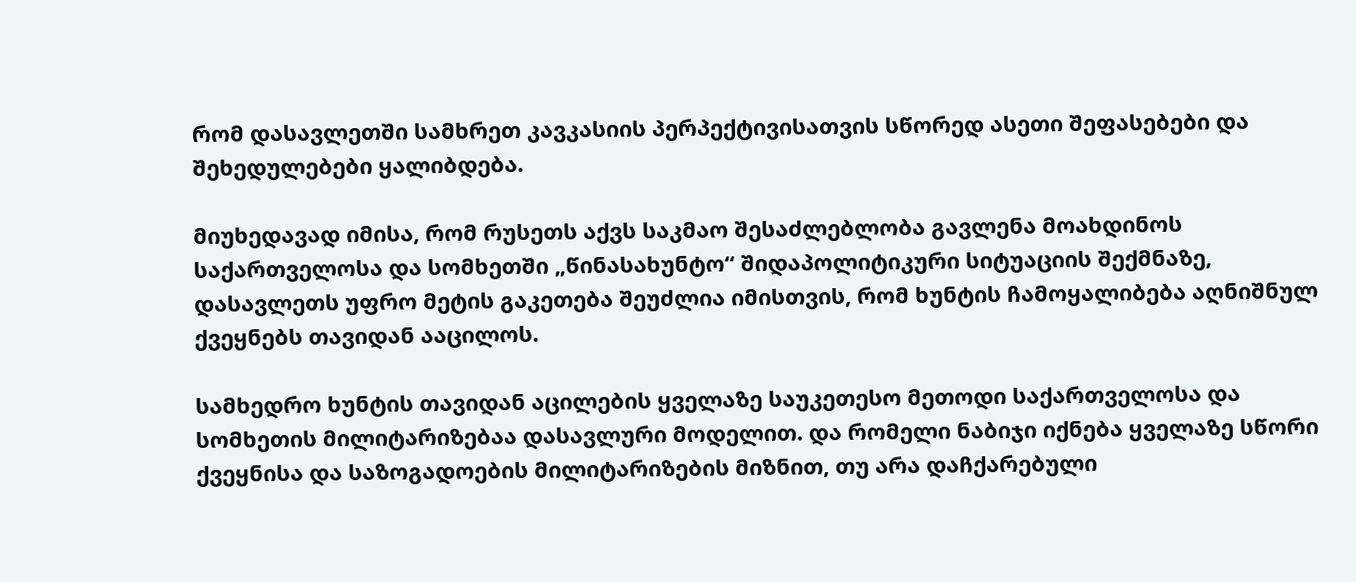რომ დასავლეთში სამხრეთ კავკასიის პერპექტივისათვის სწორედ ასეთი შეფასებები და შეხედულებები ყალიბდება.

მიუხედავად იმისა, რომ რუსეთს აქვს საკმაო შესაძლებლობა გავლენა მოახდინოს საქართველოსა და სომხეთში „წინასახუნტო“ შიდაპოლიტიკური სიტუაციის შექმნაზე, დასავლეთს უფრო მეტის გაკეთება შეუძლია იმისთვის, რომ ხუნტის ჩამოყალიბება აღნიშნულ ქვეყნებს თავიდან ააცილოს.

სამხედრო ხუნტის თავიდან აცილების ყველაზე საუკეთესო მეთოდი საქართველოსა და სომხეთის მილიტარიზებაა დასავლური მოდელით. და რომელი ნაბიჯი იქნება ყველაზე სწორი ქვეყნისა და საზოგადოების მილიტარიზების მიზნით, თუ არა დაჩქარებული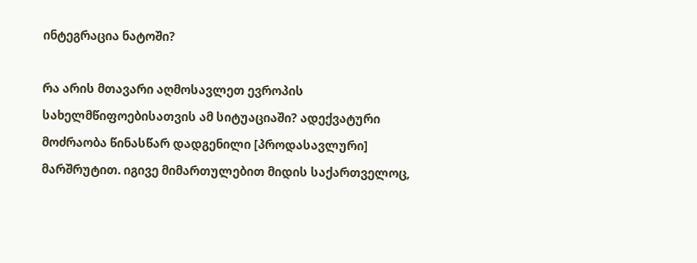ინტეგრაცია ნატოში?

რა არის მთავარი აღმოსავლეთ ევროპის სახელმწიფოებისათვის ამ სიტუაციაში? ადექვატური მოძრაობა წინასწარ დადგენილი [პროდასავლური] მარშრუტით. იგივე მიმართულებით მიდის საქართველოც,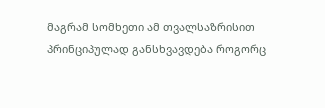მაგრამ სომხეთი ამ თვალსაზრისით პრინციპულად განსხვავდება როგორც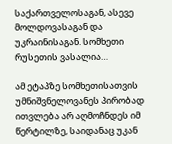საქართველოსაგან, ასევე მოლდოვასაგან და უკრაინისაგან. სომხეთი რუსეთის ვასალია…

ამ ეტაპზე სომხეთისათვის უმნიშვნელოვანეს პირობად ითვლება არ აღმოჩნდეს იმ წერტილზე, საიდანაც უკან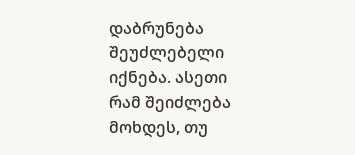დაბრუნება შეუძლებელი იქნება. ასეთი რამ შეიძლება მოხდეს, თუ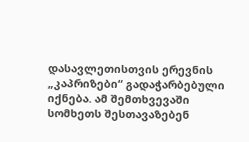დასავლეთისთვის ერევნის „კაპრიზები“ გადაჭარბებული იქნება. ამ შემთხვევაში  სომხეთს შესთავაზებენ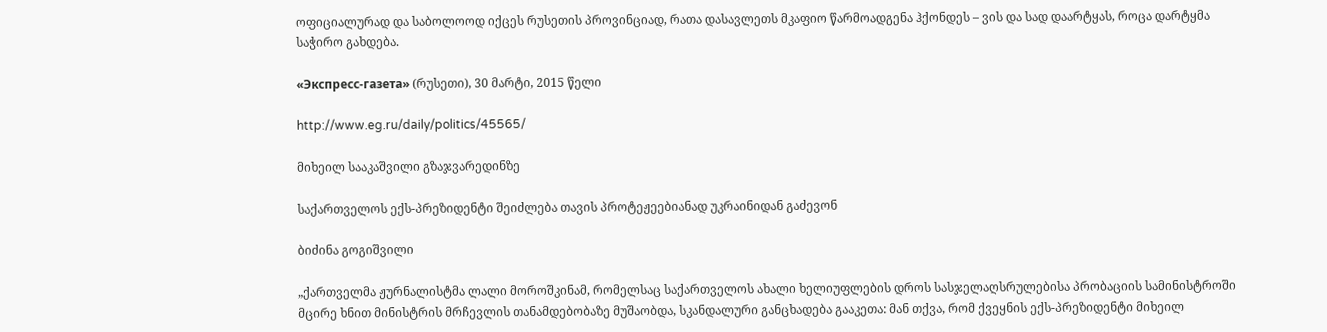ოფიციალურად და საბოლოოდ იქცეს რუსეთის პროვინციად, რათა დასავლეთს მკაფიო წარმოადგენა ჰქონდეს – ვის და სად დაარტყას, როცა დარტყმა საჭირო გახდება.

«Экспресс-газета» (რუსეთი), 30 მარტი, 2015 წელი

http://www.eg.ru/daily/politics/45565/

მიხეილ სააკაშვილი გზაჯვარედინზე

საქართველოს ექს-პრეზიდენტი შეიძლება თავის პროტეჟეებიანად უკრაინიდან გაძევონ

ბიძინა გოგიშვილი

„ქართველმა ჟურნალისტმა ლალი მოროშკინამ, რომელსაც საქართველოს ახალი ხელიუფლების დროს სასჯელაღსრულებისა პრობაციის სამინისტროში მცირე ხნით მინისტრის მრჩევლის თანამდებობაზე მუშაობდა, სკანდალური განცხადება გააკეთა: მან თქვა, რომ ქვეყნის ექს-პრეზიდენტი მიხეილ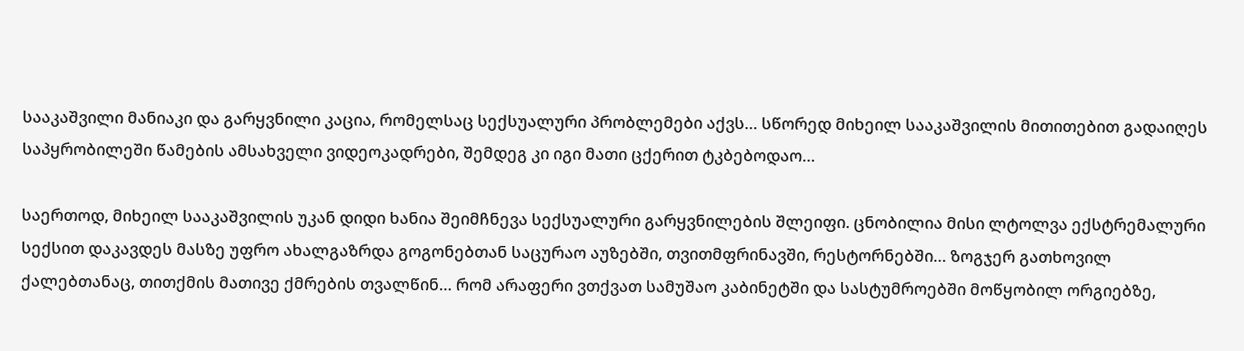სააკაშვილი მანიაკი და გარყვნილი კაცია, რომელსაც სექსუალური პრობლემები აქვს… სწორედ მიხეილ სააკაშვილის მითითებით გადაიღეს საპყრობილეში წამების ამსახველი ვიდეოკადრები, შემდეგ კი იგი მათი ცქერით ტკბებოდაო…

საერთოდ, მიხეილ სააკაშვილის უკან დიდი ხანია შეიმჩნევა სექსუალური გარყვნილების შლეიფი. ცნობილია მისი ლტოლვა ექსტრემალური სექსით დაკავდეს მასზე უფრო ახალგაზრდა გოგონებთან საცურაო აუზებში, თვითმფრინავში, რესტორნებში… ზოგჯერ გათხოვილ ქალებთანაც, თითქმის მათივე ქმრების თვალწინ… რომ არაფერი ვთქვათ სამუშაო კაბინეტში და სასტუმროებში მოწყობილ ორგიებზე,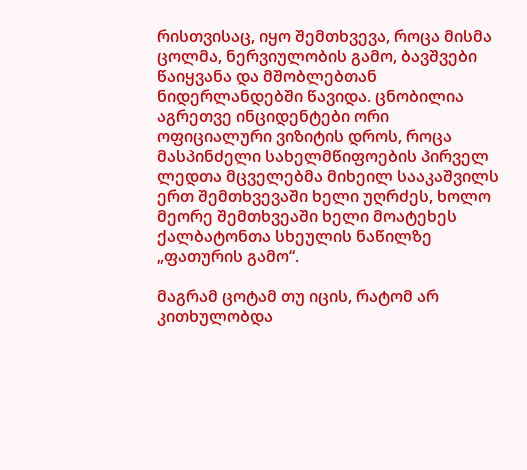რისთვისაც, იყო შემთხვევა, როცა მისმა ცოლმა, ნერვიულობის გამო, ბავშვები წაიყვანა და მშობლებთან ნიდერლანდებში წავიდა. ცნობილია აგრეთვე ინციდენტები ორი ოფიციალური ვიზიტის დროს, როცა მასპინძელი სახელმწიფოების პირველ ლედთა მცველებმა მიხეილ სააკაშვილს ერთ შემთხვევაში ხელი უღრძეს, ხოლო მეორე შემთხვეაში ხელი მოატეხეს ქალბატონთა სხეულის ნაწილზე „ფათურის გამო“.

მაგრამ ცოტამ თუ იცის, რატომ არ კითხულობდა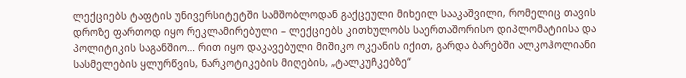ლექციებს ტაფტის უნივერსიტეტში სამშობლოდან გაქცეული მიხეილ სააკაშვილი, რომელიც თავის დროზე ფართოდ იყო რეკლამირებული – ლექციებს კითხულობს საერთაშორისო დიპლომატიისა და პოლიტიკის საგანშიო… რით იყო დაკავებული მიშიკო ოკეანის იქით, გარდა ბარებში ალკოჰოლიანი სასმელების ყლურწვის, ნარკოტიკების მიღების, „ტალკუჩკებზე“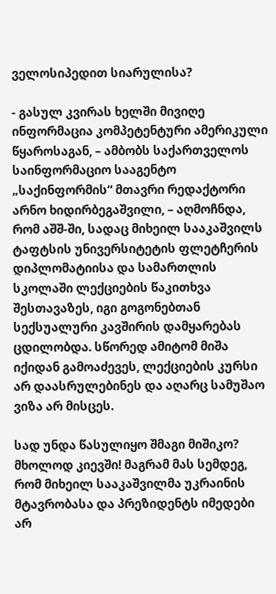ველოსიპედით სიარულისა?

- გასულ კვირას ხელში მივიღე ინფორმაცია კომპეტენტური ამერიკული წყაროსაგან, – ამბობს საქართველოს საინფორმაციო სააგენტო „საქინფორმის“ მთავრი რედაქტორი არნო ხიდირბეგაშვილი, – აღმოჩნდა, რომ აშშ-ში, სადაც მიხეილ სააკაშვილს ტაფტსის უნივერსიტეტის ფლეტჩერის დიპლომატიისა და სამართლის სკოლაში ლექციების წაკითხვა შესთავაზეს, იგი გოგონებთან სექსუალური კავშირის დამყარებას ცდილობდა. სწორედ ამიტომ მიშა იქიდან გამოაძევეს, ლექციების კურსი არ დაასრულებინეს და აღარც სამუშაო ვიზა არ მისცეს.

სად უნდა წასულიყო შმაგი მიშიკო? მხოლოდ კიევში! მაგრამ მას სემდეგ, რომ მიხეილ სააკაშვილმა უკრაინის მტავრობასა და პრეზიდენტს იმედები არ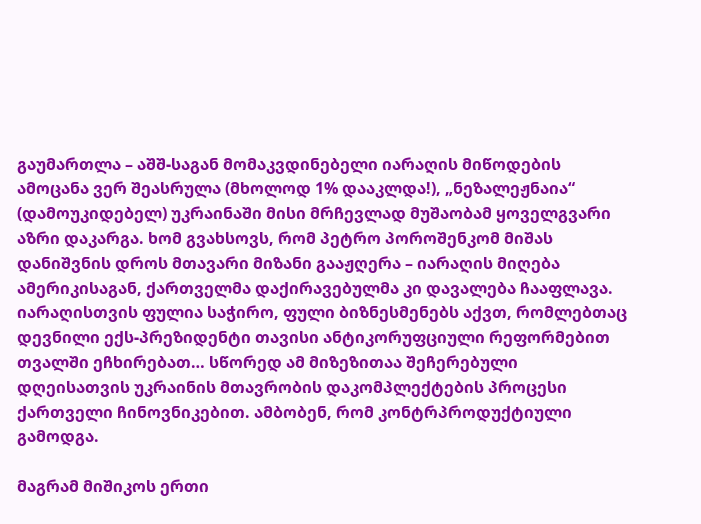გაუმართლა – აშშ-საგან მომაკვდინებელი იარაღის მიწოდების ამოცანა ვერ შეასრულა (მხოლოდ 1% დააკლდა!), „ნეზალეჟნაია“ (დამოუკიდებელ) უკრაინაში მისი მრჩევლად მუშაობამ ყოველგვარი აზრი დაკარგა. ხომ გვახსოვს, რომ პეტრო პოროშენკომ მიშას დანიშვნის დროს მთავარი მიზანი გააჟღერა – იარაღის მიღება ამერიკისაგან, ქართველმა დაქირავებულმა კი დავალება ჩააფლავა. იარაღისთვის ფულია საჭირო, ფული ბიზნესმენებს აქვთ, რომლებთაც დევნილი ექს-პრეზიდენტი თავისი ანტიკორუფციული რეფორმებით თვალში ეჩხირებათ… სწორედ ამ მიზეზითაა შეჩერებული დღეისათვის უკრაინის მთავრობის დაკომპლექტების პროცესი ქართველი ჩინოვნიკებით. ამბობენ, რომ კონტრპროდუქტიული გამოდგა.

მაგრამ მიშიკოს ერთი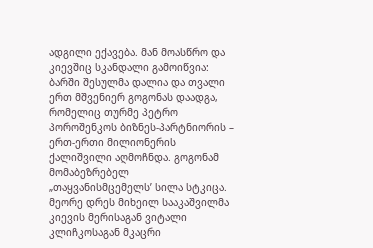ადგილი ექავება. მან მოასწრო და კიევშიც სკანდალი გამოიწვია: ბარში შესულმა დალია და თვალი ერთ მშვენიერ გოგონას დაადგა, რომელიც თურმე პეტრო პოროშენკოს ბიზნეს-პარტნიორის – ერთ-ერთი მილიონერის ქალიშვილი აღმოჩნდა. გოგონამ მომაბეზრებელ „თაყვანისმცემელს’ სილა სტკიცა. მეორე დრეს მიხეილ სააკაშვილმა კიევის მერისაგან ვიტალი კლიჩკოსაგან მკაცრი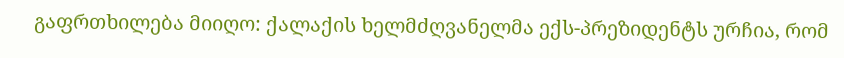გაფრთხილება მიიღო: ქალაქის ხელმძღვანელმა ექს-პრეზიდენტს ურჩია, რომ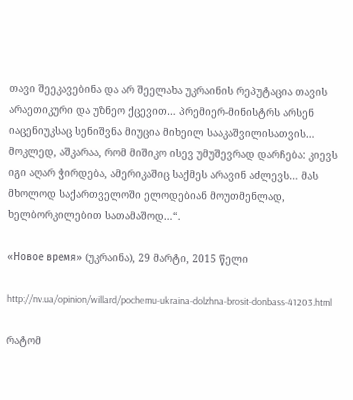თავი შეეკავებინა და არ შეელახა უკრაინის რეპუტაცია თავის არაეთიკური და უზნეო ქცევით… პრემიერ-მინისტრს არსენ იაცენიუკსაც სენიშვნა მიუცია მიხეილ სააკაშვილისათვის… მოკლედ, აშკარაა, რომ მიშიკო ისევ უმუშევრად დარჩება: კიევს იგი აღარ ჭირდება, ამერიკაშიც საქმეს არავინ აძლევს… მას მხოლოდ საქართველოში ელოდებიან მოუთმენლად, ხელბორკილებით სათამაშოდ…“.

«Новое время» (უკრაინა), 29 მარტი, 2015 წელი

http://nv.ua/opinion/willard/pochemu-ukraina-dolzhna-brosit-donbass-41203.html

რატომ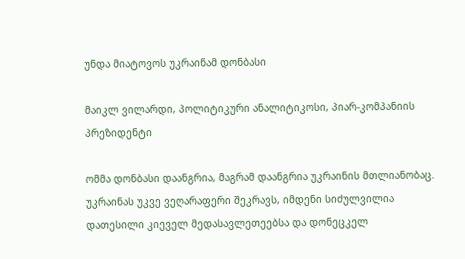უნდა მიატოვოს უკრაინამ დონბასი

მაიკლ ვილარდი, პოლიტიკური ანალიტიკოსი, პიარ-კომპანიის პრეზიდენტი

ომმა დონბასი დაანგრია, მაგრამ დაანგრია უკრაინის მთლიანობაც. უკრაინას უკვე ვეღარაფერი შეკრავს, იმდენი სიძულვილია დათესილი კიეველ მედასავლეთეებსა და დონეცკელ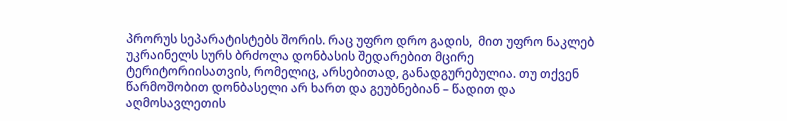პრორუს სეპარატისტებს შორის. რაც უფრო დრო გადის,  მით უფრო ნაკლებ უკრაინელს სურს ბრძოლა დონბასის შედარებით მცირე ტერიტორიისათვის, რომელიც, არსებითად, განადგურებულია. თუ თქვენ წარმოშობით დონბასელი არ ხართ და გეუბნებიან – წადით და აღმოსავლეთის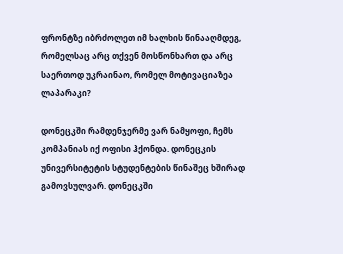ფრონტზე იბრძოლეთ იმ ხალხის წინააღმდეგ, რომელსაც არც თქვენ მოსწონხართ და არც საერთოდ უკრაინაო, რომელ მოტივაციაზეა ლაპარაკი?

დონეცკში რამდენჯერმე ვარ ნამყოფი, ჩემს კომპანიას იქ ოფისი ჰქონდა. დონეცკის უნივერსიტეტის სტუდენტების წინაშეც ხშირად გამოვსულვარ. დონეცკში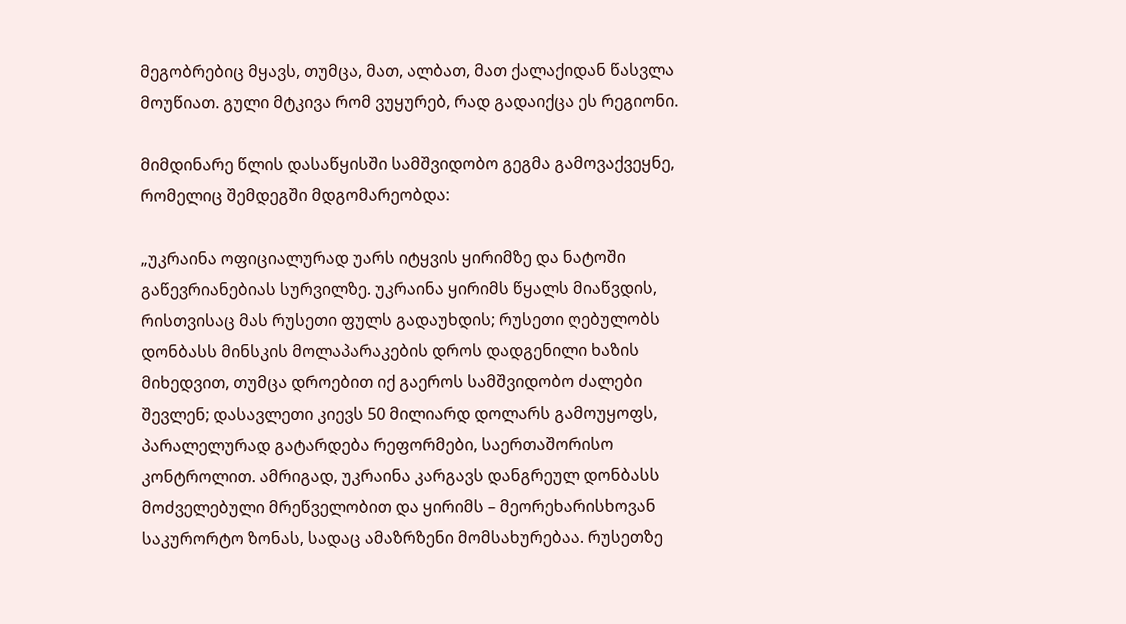მეგობრებიც მყავს, თუმცა, მათ, ალბათ, მათ ქალაქიდან წასვლა მოუწიათ. გული მტკივა რომ ვუყურებ, რად გადაიქცა ეს რეგიონი.

მიმდინარე წლის დასაწყისში სამშვიდობო გეგმა გამოვაქვეყნე, რომელიც შემდეგში მდგომარეობდა:

„უკრაინა ოფიციალურად უარს იტყვის ყირიმზე და ნატოში გაწევრიანებიას სურვილზე. უკრაინა ყირიმს წყალს მიაწვდის, რისთვისაც მას რუსეთი ფულს გადაუხდის; რუსეთი ღებულობს დონბასს მინსკის მოლაპარაკების დროს დადგენილი ხაზის მიხედვით, თუმცა დროებით იქ გაეროს სამშვიდობო ძალები შევლენ; დასავლეთი კიევს 50 მილიარდ დოლარს გამოუყოფს, პარალელურად გატარდება რეფორმები, საერთაშორისო კონტროლით. ამრიგად, უკრაინა კარგავს დანგრეულ დონბასს მოძველებული მრეწველობით და ყირიმს – მეორეხარისხოვან საკურორტო ზონას, სადაც ამაზრზენი მომსახურებაა. რუსეთზე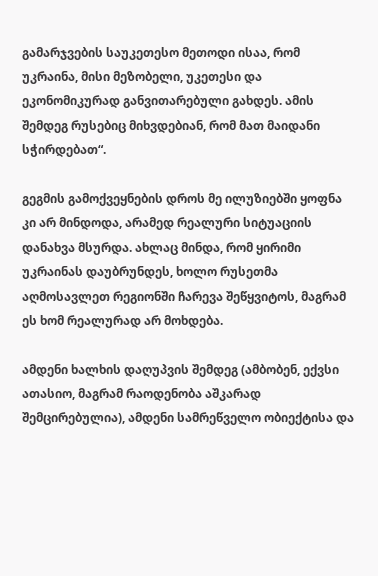გამარჯვების საუკეთესო მეთოდი ისაა, რომ უკრაინა, მისი მეზობელი, უკეთესი და ეკონომიკურად განვითარებული გახდეს. ამის შემდეგ რუსებიც მიხვდებიან, რომ მათ მაიდანი სჭირდებათ“.

გეგმის გამოქვეყნების დროს მე ილუზიებში ყოფნა კი არ მინდოდა, არამედ რეალური სიტუაციის დანახვა მსურდა. ახლაც მინდა, რომ ყირიმი უკრაინას დაუბრუნდეს, ხოლო რუსეთმა აღმოსავლეთ რეგიონში ჩარევა შეწყვიტოს, მაგრამ ეს ხომ რეალურად არ მოხდება.

ამდენი ხალხის დაღუპვის შემდეგ (ამბობენ, ექვსი ათასიო, მაგრამ რაოდენობა აშკარად შემცირებულია), ამდენი სამრეწველო ობიექტისა და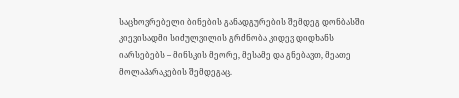საცხოვრებელი ბინების განადგურების შემდეგ დონბასში კიევისადმი სიძულვილის გრძნობა კიდევ დიდხანს იარსებებს – მინსკის მეორე, მესამე და გნებავთ, მეათე მოლაპარაკების შემდეგაც.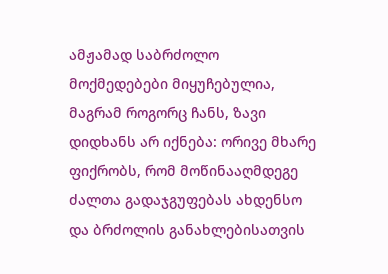ამჟამად საბრძოლო მოქმედებები მიყუჩებულია, მაგრამ როგორც ჩანს, ზავი დიდხანს არ იქნება: ორივე მხარე ფიქრობს, რომ მოწინააღმდეგე ძალთა გადაჯგუფებას ახდენსო და ბრძოლის განახლებისათვის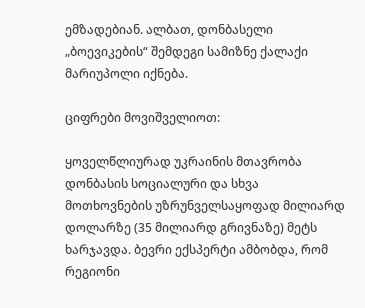ემზადებიან. ალბათ, დონბასელი „ბოევიკების“ შემდეგი სამიზნე ქალაქი მარიუპოლი იქნება.

ციფრები მოვიშველიოთ:

ყოველწლიურად უკრაინის მთავრობა დონბასის სოციალური და სხვა მოთხოვნების უზრუნველსაყოფად მილიარდ დოლარზე (35 მილიარდ გრივნაზე) მეტს ხარჯავდა. ბევრი ექსპერტი ამბობდა, რომ რეგიონი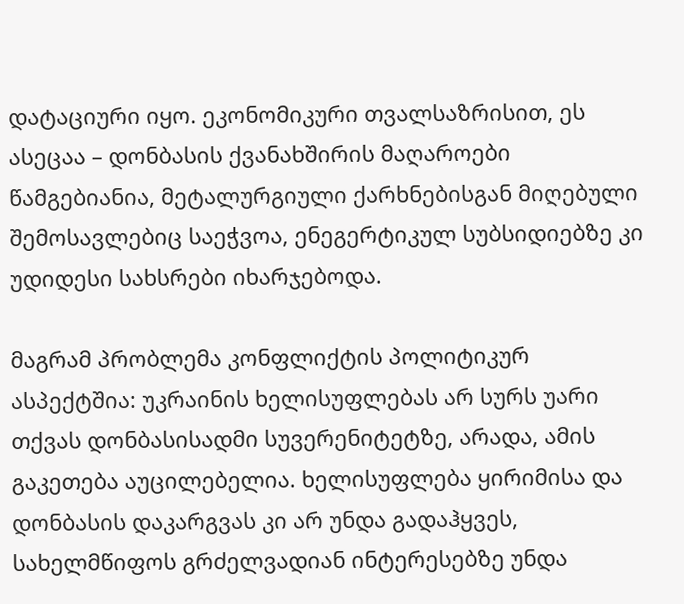დატაციური იყო. ეკონომიკური თვალსაზრისით, ეს ასეცაა – დონბასის ქვანახშირის მაღაროები წამგებიანია, მეტალურგიული ქარხნებისგან მიღებული შემოსავლებიც საეჭვოა, ენეგერტიკულ სუბსიდიებზე კი უდიდესი სახსრები იხარჯებოდა.

მაგრამ პრობლემა კონფლიქტის პოლიტიკურ ასპექტშია: უკრაინის ხელისუფლებას არ სურს უარი თქვას დონბასისადმი სუვერენიტეტზე, არადა, ამის გაკეთება აუცილებელია. ხელისუფლება ყირიმისა და დონბასის დაკარგვას კი არ უნდა გადაჰყვეს, სახელმწიფოს გრძელვადიან ინტერესებზე უნდა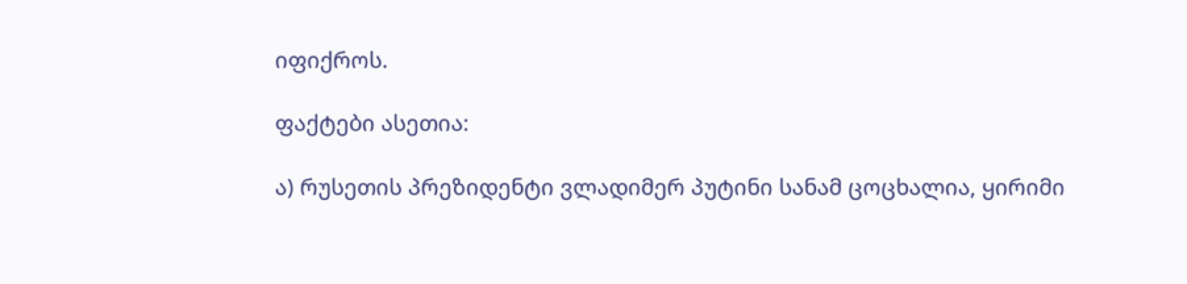იფიქროს.

ფაქტები ასეთია:

ა) რუსეთის პრეზიდენტი ვლადიმერ პუტინი სანამ ცოცხალია, ყირიმი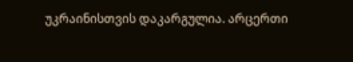უკრაინისთვის დაკარგულია. არცერთი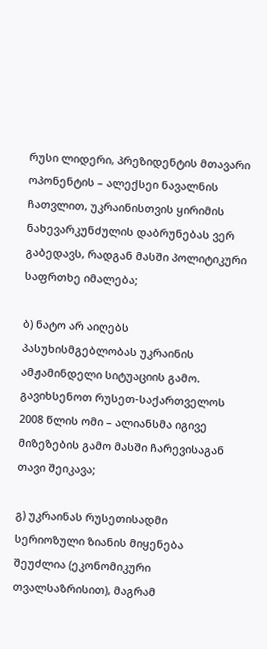რუსი ლიდერი, პრეზიდენტის მთავარი ოპონენტის – ალექსეი ნავალნის ჩათვლით, უკრაინისთვის ყირიმის ნახევარკუნძულის დაბრუნებას ვერ გაბედავს, რადგან მასში პოლიტიკური საფრთხე იმალება;

ბ) ნატო არ აიღებს პასუხისმგებლობას უკრაინის ამჟამინდელი სიტუაციის გამო. გავიხსენოთ რუსეთ-საქართველოს 2008 წლის ომი – ალიანსმა იგივე მიზეზების გამო მასში ჩარევისაგან თავი შეიკავა;

გ) უკრაინას რუსეთისადმი სერიოზული ზიანის მიყენება შეუძლია (ეკონომიკური თვალსაზრისით), მაგრამ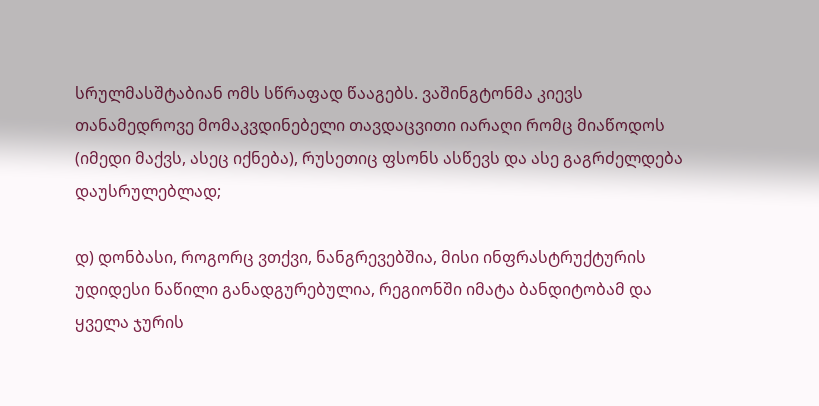სრულმასშტაბიან ომს სწრაფად წააგებს. ვაშინგტონმა კიევს თანამედროვე მომაკვდინებელი თავდაცვითი იარაღი რომც მიაწოდოს (იმედი მაქვს, ასეც იქნება), რუსეთიც ფსონს ასწევს და ასე გაგრძელდება დაუსრულებლად;

დ) დონბასი, როგორც ვთქვი, ნანგრევებშია, მისი ინფრასტრუქტურის უდიდესი ნაწილი განადგურებულია, რეგიონში იმატა ბანდიტობამ და ყველა ჯურის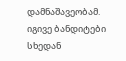დამნაშავეობამ. იგივე ბანდიტები სხედან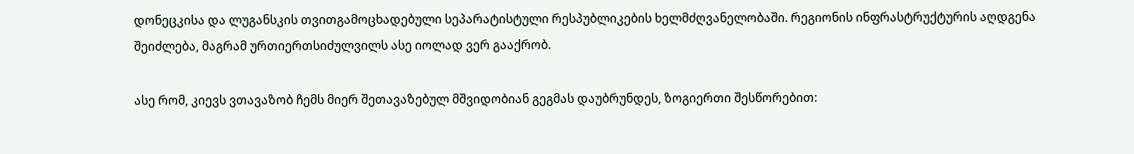დონეცკისა და ლუგანსკის თვითგამოცხადებული სეპარატისტული რესპუბლიკების ხელმძღვანელობაში. რეგიონის ინფრასტრუქტურის აღდგენა შეიძლება, მაგრამ ურთიერთსიძულვილს ასე იოლად ვერ გააქრობ.

ასე რომ, კიევს ვთავაზობ ჩემს მიერ შეთავაზებულ მშვიდობიან გეგმას დაუბრუნდეს, ზოგიერთი შესწორებით: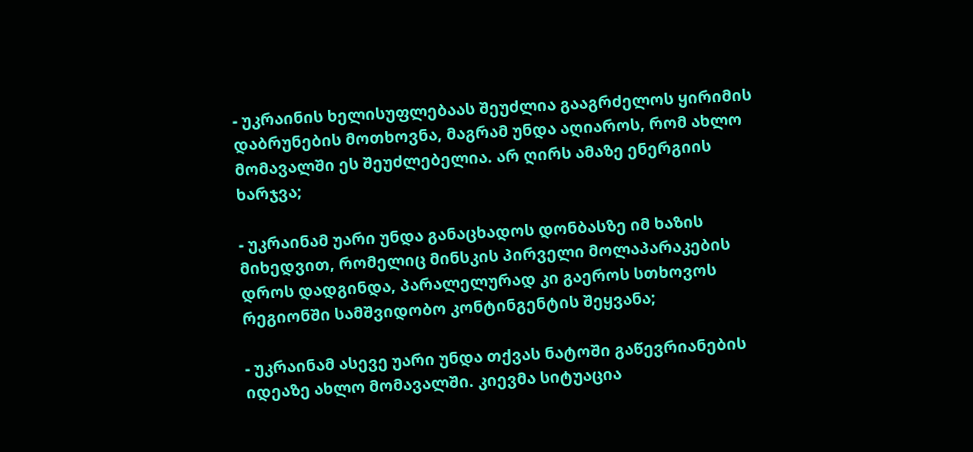- უკრაინის ხელისუფლებაას შეუძლია გააგრძელოს ყირიმის დაბრუნების მოთხოვნა, მაგრამ უნდა აღიაროს, რომ ახლო მომავალში ეს შეუძლებელია. არ ღირს ამაზე ენერგიის ხარჯვა;

- უკრაინამ უარი უნდა განაცხადოს დონბასზე იმ ხაზის მიხედვით, რომელიც მინსკის პირველი მოლაპარაკების დროს დადგინდა, პარალელურად კი გაეროს სთხოვოს რეგიონში სამშვიდობო კონტინგენტის შეყვანა;

- უკრაინამ ასევე უარი უნდა თქვას ნატოში გაწევრიანების იდეაზე ახლო მომავალში. კიევმა სიტუაცია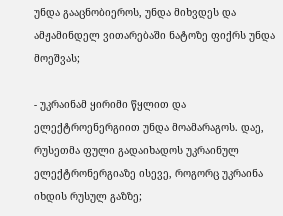უნდა გააცნობიეროს, უნდა მიხვდეს და ამჟამინდელ ვითარებაში ნატოზე ფიქრს უნდა მოეშვას;

- უკრაინამ ყირიმი წყლით და ელექტროენერგიით უნდა მოამარაგოს. დაე, რუსეთმა ფული გადაიხადოს უკრაინულ ელექტრონერგიაზე ისევე, როგორც უკრაინა იხდის რუსულ გაზზე;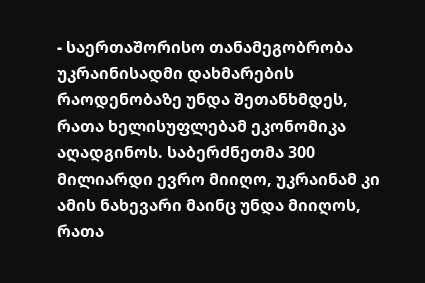- საერთაშორისო თანამეგობრობა უკრაინისადმი დახმარების რაოდენობაზე უნდა შეთანხმდეს, რათა ხელისუფლებამ ეკონომიკა აღადგინოს. საბერძნეთმა 300 მილიარდი ევრო მიიღო, უკრაინამ კი ამის ნახევარი მაინც უნდა მიიღოს, რათა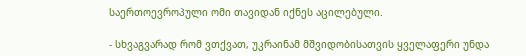საერთოევროპული ომი თავიდან იქნეს აცილებული.

- სხვაგვარად რომ ვთქვათ, უკრაინამ მშვიდობისათვის ყველაფერი უნდა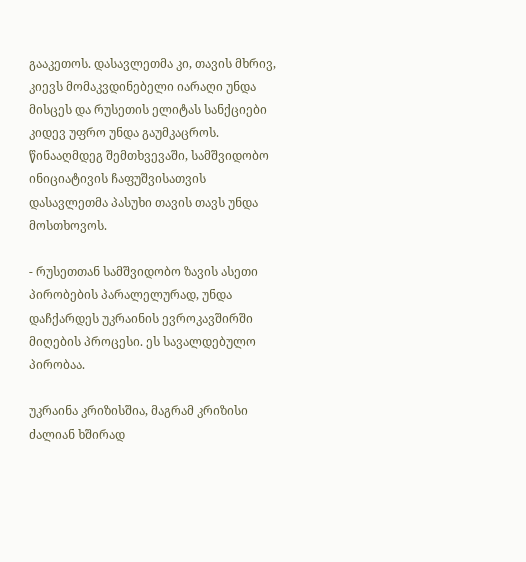გააკეთოს. დასავლეთმა კი, თავის მხრივ, კიევს მომაკვდინებელი იარაღი უნდა მისცეს და რუსეთის ელიტას სანქციები კიდევ უფრო უნდა გაუმკაცროს. წინააღმდეგ შემთხვევაში, სამშვიდობო ინიციატივის ჩაფუშვისათვის დასავლეთმა პასუხი თავის თავს უნდა მოსთხოვოს.

- რუსეთთან სამშვიდობო ზავის ასეთი პირობების პარალელურად, უნდა დაჩქარდეს უკრაინის ევროკავშირში მიღების პროცესი. ეს სავალდებულო პირობაა.

უკრაინა კრიზისშია, მაგრამ კრიზისი ძალიან ხშირად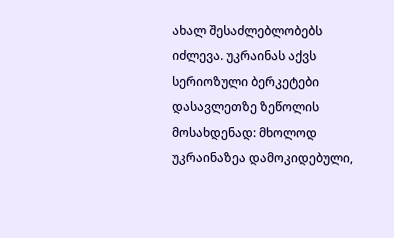ახალ შესაძლებლობებს იძლევა. უკრაინას აქვს სერიოზული ბერკეტები დასავლეთზე ზეწოლის მოსახდენად: მხოლოდ უკრაინაზეა დამოკიდებული,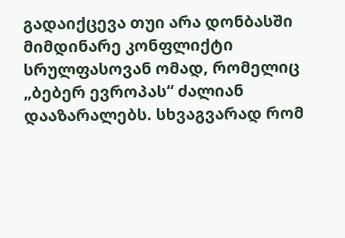გადაიქცევა თუი არა დონბასში მიმდინარე კონფლიქტი  სრულფასოვან ომად, რომელიც „ბებერ ევროპას“ ძალიან დააზარალებს. სხვაგვარად რომ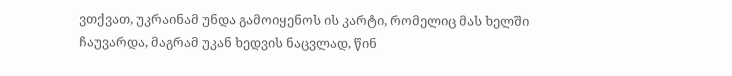ვთქვათ, უკრაინამ უნდა გამოიყენოს ის კარტი, რომელიც მას ხელში ჩაუვარდა, მაგრამ უკან ხედვის ნაცვლად, წინ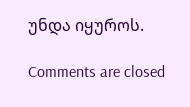უნდა იყუროს.

Comments are closed